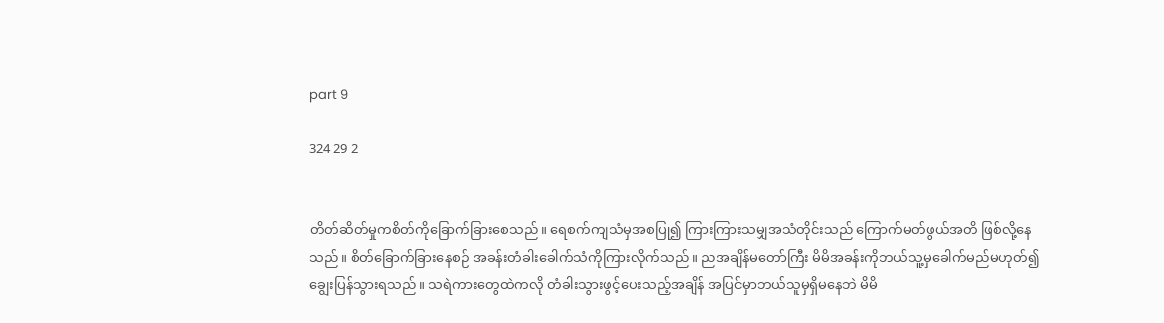part 9

324 29 2


တိတ်ဆိတ်မှုကစိတ်ကိုခြောက်ခြားစေသည်။ ရေစက်ကျသံမှအစပြု၍ ကြားကြားသမျှအသံတိုင်းသည် ကြောက်မတ်ဖွယ်အတိ ဖြစ်လို့နေသည်။ စိတ်ခြောက်ခြားနေစဉ် အခန်းတံခါးခေါက်သံကိုကြားလိုက်သည်။ ညအချိန်မတော်ကြီး မိမိအခန်းကိုဘယ်သူ့မှခေါက်မည်မဟုတ်၍ ချွေးပြန်သွားရသည်။ သရဲကားတွေထဲကလို တံခါးသွားဖွင့်ပေးသည့်အချိန် အပြင်မှာဘယ်သူမှရှိမနေဘဲ မိမိ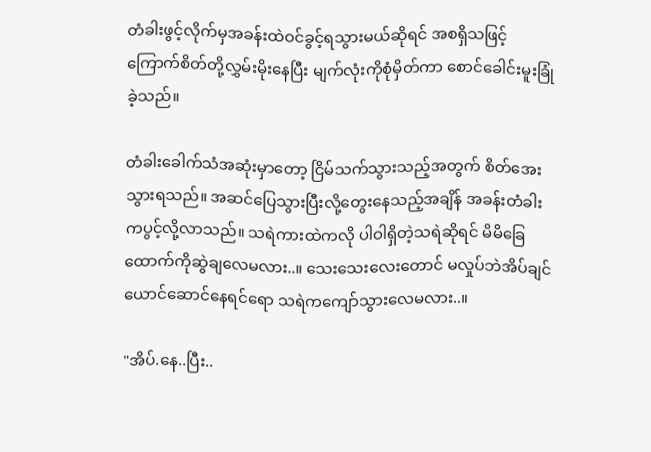တံခါးဖွင့်လိုက်မှအခန်းထဲဝင်ခွင့်ရသွားမယ်ဆိုရင် အစရှိသဖြင့် ကြောက်စိတ်တို့လွှမ်းမိုးနေပြီး မျက်လုံးကိုစုံမှိတ်ကာ စောင်ခေါင်းမူးခြုံခဲ့သည်။

တံခါးခေါက်သံအဆုံးမှာတော့ ငြိမ်သက်သွားသည့်အတွက် စိတ်အေးသွားရသည်။ အဆင်ပြေသွားပြီးလို့တွေးနေသည့်အချိန် အခန်းတံခါးကပွင့်လို့လာသည်။ သရဲကားထဲကလို ပါဝါရှိတဲ့သရဲဆိုရင် မိမိခြေထောက်ကိုဆွဲချလေမလား..။ သေးသေးလေးတောင် မလှုပ်ဘဲအိပ်ချင်ယောင်ဆောင်နေရင်ရော သရဲကကျော်သွားလေမလား..။

"အိပ်.နေ..ပြီး..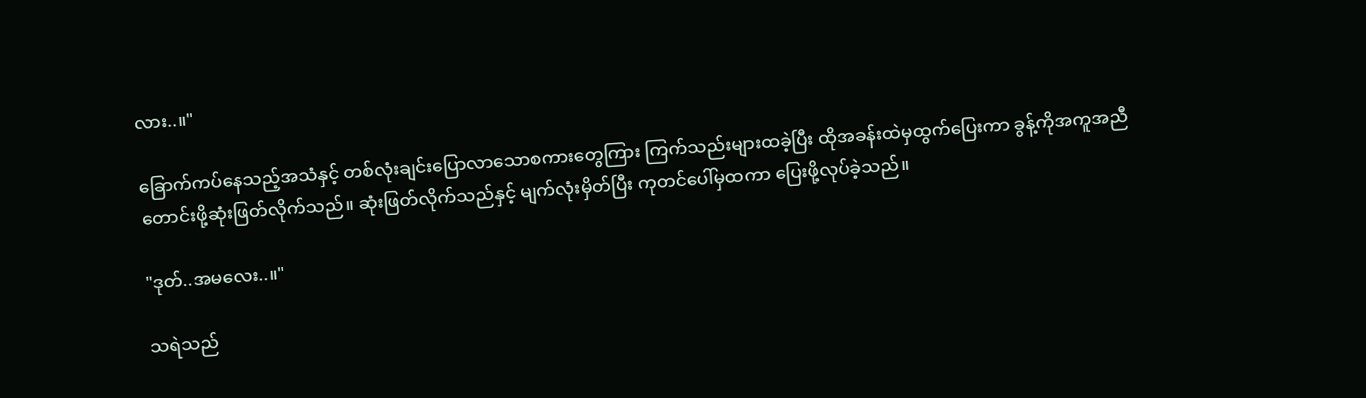လား..။"

ခြောက်ကပ်နေသည့်အသံနှင့် တစ်လုံးချင်းပြောလာသောစကားတွေကြား ကြက်သည်းများထခဲ့ပြီး ထိုအခန်းထဲမှထွက်ပြေးကာ ခွန့်ကိုအကူအညီတောင်းဖို့ဆုံးဖြတ်လိုက်သည်။ ဆုံးဖြတ်လိုက်သည်နှင့် မျက်လုံးမှိတ်ပြီး ကုတင်ပေါ်မှထကာ ပြေးဖို့လုပ်ခဲ့သည်။

"ဒုတ်..အမလေး..။"

သရဲသည်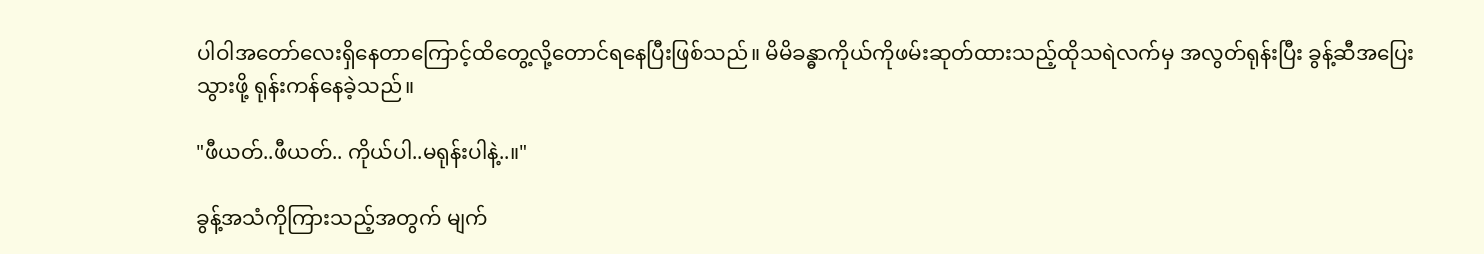ပါဝါအတော်လေးရှိနေတာကြောင့်ထိတွေ့လို့တောင်ရနေပြီးဖြစ်သည်။ မိမိခန္ဓာကိုယ်ကိုဖမ်းဆုတ်ထားသည့်ထိုသရဲလက်မှ အလွတ်ရုန်းပြီး ခွန့်ဆီအပြေးသွားဖို့ ရုန်းကန်နေခဲ့သည်။

"ဖီယတ်..ဖီယတ်.. ကိုယ်ပါ..မရုန်းပါနဲ့..။"

ခွန့်အသံကိုကြားသည့်အတွက် မျက်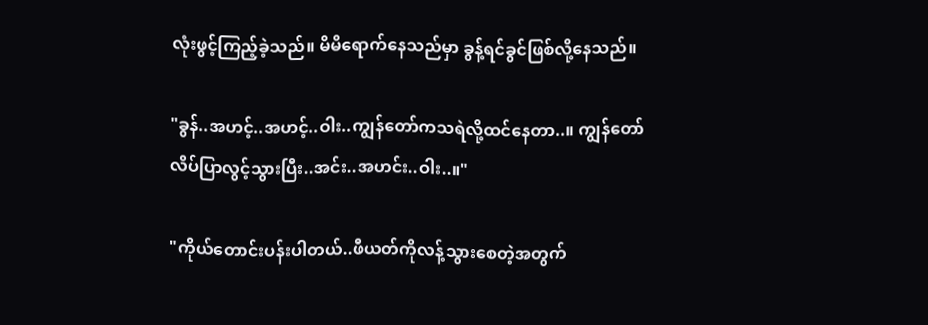လုံးဖွင့်ကြည့်ခဲ့သည်။ မိမိရောက်နေသည်မှာ ခွန့်ရင်ခွင်ဖြစ်လို့နေသည်။

"ခွန်..အဟင့်..အဟင့်..ဝါး..ကျွန်တော်ကသရဲလို့ထင်နေတာ..။ ကျွန်တော်လိပ်ပြာလွင့်သွားပြီး..အင်း..အဟင်း..ဝါး..။"

"ကိုယ်တောင်းပန်းပါတယ်..ဖီယတ်ကိုလန့်သွားစေတဲ့အတွက်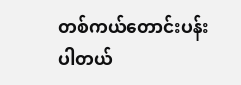တစ်ကယ်တောင်းပန်းပါတယ်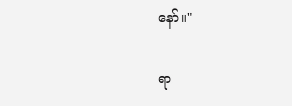နော်။"

ရာ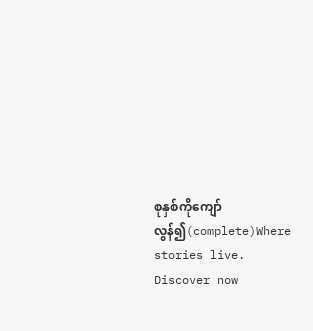စုနှစ်ကိုကျော်လွန်၍(complete)Where stories live. Discover now